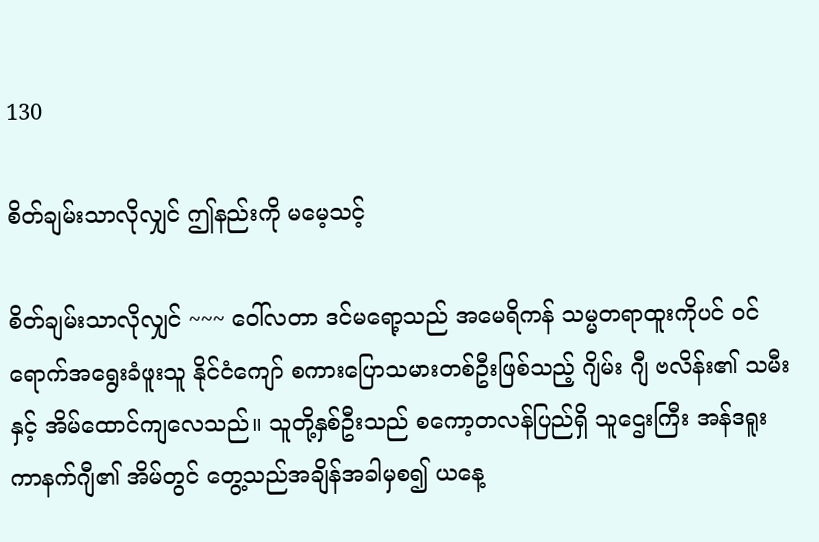130

စိတ်ချမ်းသာလိုလျှင် ဤနည်းကို မမေ့သင့်

စိတ်ချမ်းသာလိုလျှင် ~~~ ဝေါ်လတာ ဒင်မရော့သည် အမေရိကန် သမ္မတရာထူးကိုပင် ဝင်ရောက်အရွေးခံဖူးသူ နိုင်ငံကျော် စကားပြောသမားတစ်ဦးဖြစ်သည့် ဂျိမ်း ဂျီ ဗလိန်း၏ သမီးနှင့် အိမ်ထောင်ကျလေသည်။ သူတို့နှစ်ဦးသည် စကော့တလန်ပြည်ရှိ သူဌေးကြီး အန်ဒရူး ကာနက်ဂျီ၏ အိမ်တွင် တွေ့သည်အချိန်အခါမှစ၍ ယနေ့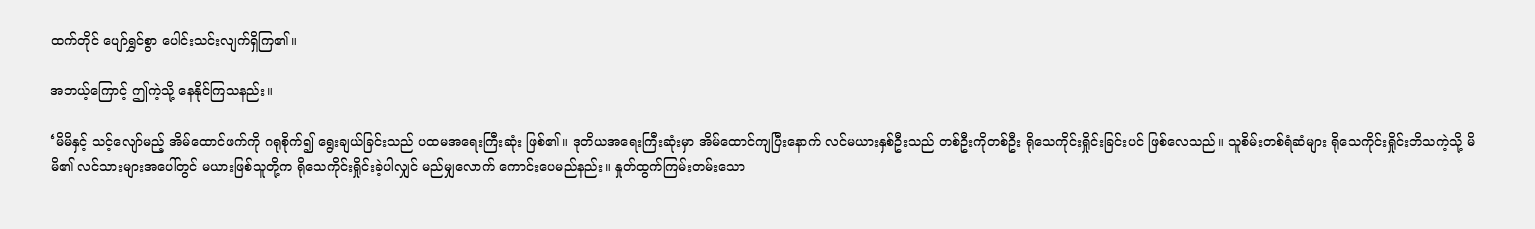ထက်တိုင် ပျော်ရွှင်စွာ ပေါင်းသင်းလျက်ရှိကြ၏။

အဘယ့်ကြောင့် ဤကဲ့သို့ နေနိုင်ကြသနည်း။

‘မိမိနှင့် သင့်လျော်မည့် အိမ်ထောင်ဖက်ကို ဂရုစိုက်၍ ရွေးချယ်ခြင်းသည် ပထမအရေးကြီးဆုံး ဖြစ်၏။ ဒုတိယအရေးကြီးဆုံးမှာ အိမ်ထောင်ကျပြီးနောက် လင်မယားနှစ်ဦးသည် တစ်ဦးကိုတစ်ဦး ရိုသေကိုင်းရှိုင်းခြင်းပင် ဖြစ်လေသည်။ သူစိမ်းတစ်ရံဆံများ ရိုသေကိုင်းရှိုင်းဘိသကဲ့သို့ မိမိ၏ လင်သားများအပေါ်တွင် မယားဖြစ်သူတို့က ရိုသေကိုင်းရှိုင်းခဲ့ပါလျှင် မည်မျှလောက် ကောင်းပေမည်နည်း။ နှုတ်ထွက်ကြမ်းတမ်းသော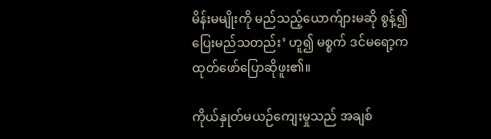မိန်းမမျိုးကို မည်သည့်ယောက်ျားမဆို စွန့်၍ ပြေးမည်သတည်း’ ဟူ၍ မစ္စက် ဒင်မရော့က ထုတ်ဖော်ပြောဆိုဖူး၏။

ကိုယ်နှုတ်မယဉ်ကျေးမှုသည် အချစ်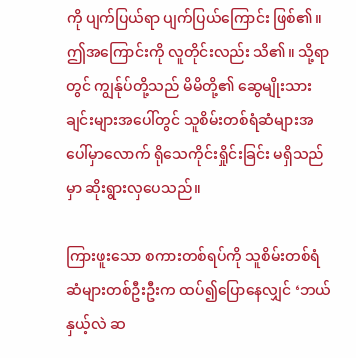ကို ပျက်ပြယ်ရာ ပျက်ပြယ်ကြောင်း ဖြစ်၏။ ဤအကြောင်းကို လူတိုင်းလည်း သိ၏။ သို့ရာတွင် ကျွန်ုပ်တို့သည် မိမိတို့၏ ဆွေမျိုးသားချင်းများအပေါ်တွင် သူစိမ်းတစ်ရံဆံများအပေါ်မှာလောက် ရိုသေကိုင်းရှိုင်းခြင်း မရှိသည်မှာ ဆိုးရွားလှပေသည်။

ကြားဖူးသော စကားတစ်ရပ်ကို သူစိမ်းတစ်ရံဆံများတစ်ဦးဦးက ထပ်၍ပြောနေလျှင် ‘ဘယ်နှယ့်လဲ ဆ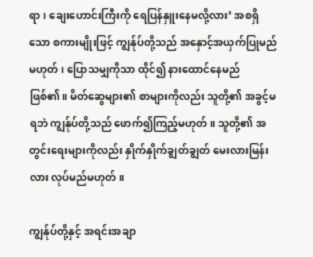ရာ၊ ချေးဟောင်းကြီးကို ရေပြန်နှူးနေမလို့လား’ အစရှိသော စကားမျိုးဖြင့် ကျွန်ုပ်တို့သည် အနှောင့်အယှက်ပြုမည်မဟုတ်၊ ပြောသမျှကိုသာ ထိုင်၍ နားထောင်နေမည် ဖြစ်၏။ မိတ်ဆွေများ၏ စာများကိုလည်း သူတို့၏ အခွင့်မရဘဲ ကျွန်ုပ်တို့သည် ဖောက်၍ကြည့်မဟုတ်။ သူတို့၏ အတွင်းရေးများကိုလည်း နှိုက်နှိုက်ချွတ်ချွတ် မေးလားမြန်းလား လုပ်မည်မဟုတ်။

ကျွန်ုပ်တို့နှင့် အရင်းအချာ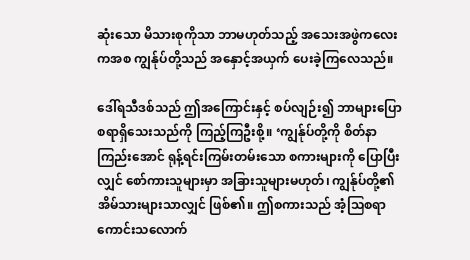ဆုံးသော မိသားစုကိုသာ ဘာမဟုတ်သည့် အသေးအဖွဲကလေးကအစ ကျွန်ုပ်တို့သည် အနှောင့်အယှက် ပေးခဲ့ကြလေသည်။

ဒေါ်ရသီဒစ်သည် ဤအကြောင်းနှင့် စပ်လျဉ်း၍ ဘာများပြောစရာရှိသေးသည်ကို ကြည့်ကြဦးစို့။ ‘ကျွန်ုပ်တို့ကို စိတ်နာကြည်းအောင် ရုန့်ရင်းကြမ်းတမ်းသော စကားများကို ပြောပြီးလျှင် စော်ကားသူများမှာ အခြားသူများမဟုတ်၊ ကျွန်ုပ်တို့၏ အိမ်သားများသာလျှင် ဖြစ်၏။ ဤစကားသည် အံ့သြစရာကောင်းသလောက်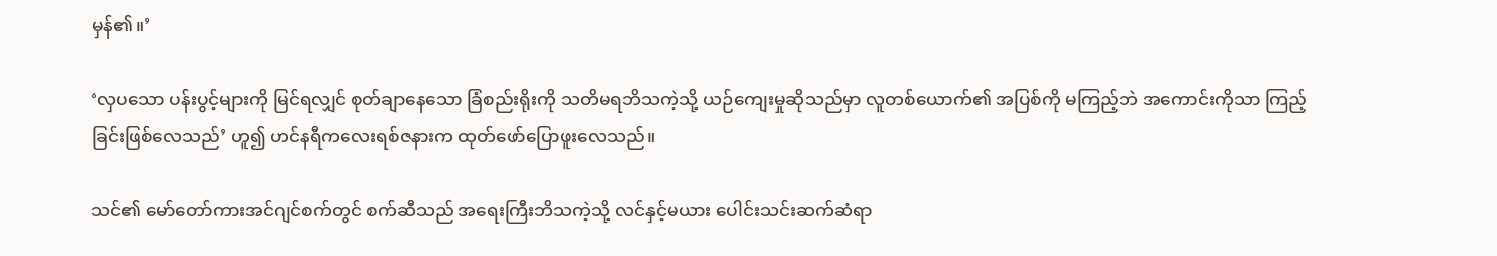မှန်၏။’

‘လှပသော ပန်းပွင့်များကို မြင်ရလျှင် စုတ်ချာနေသော ခြံစည်းရိုးကို သတိမရဘိသကဲ့သို့ ယဉ်ကျေးမှုဆိုသည်မှာ လူတစ်ယောက်၏ အပြစ်ကို မကြည့်ဘဲ အကောင်းကိုသာ ကြည့်ခြင်းဖြစ်လေသည်’ ဟူ၍ ဟင်နရီကလေးရစ်ဇနားက ထုတ်ဖော်ပြောဖူးလေသည်။

သင်၏ မော်တော်ကားအင်ဂျင်စက်တွင် စက်ဆီသည် အရေးကြီးဘိသကဲ့သို့ လင်နှင့်မယား ပေါင်းသင်းဆက်ဆံရာ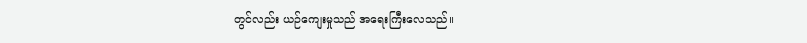တွင်လည်း ယဉ်ကျေးမှုသည် အရေးကြီးလေသည်။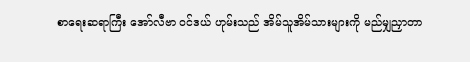စာရေးဆရာကြီး အော်လီဗာ ဝင်ဒယ် ဟုမ်းသည် အိမ်သူအိမ်သားများကို မည်မျှညှာတာ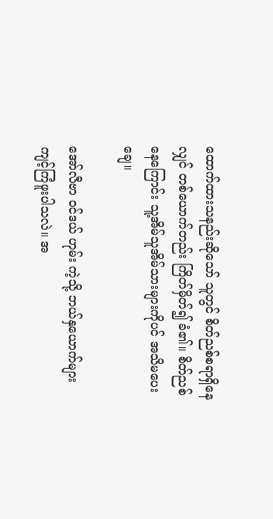ထောက်ထားသနည်းဆိုသော် သူတွင် စိတ်ညစ်စရာရှိနေလျှင် တစ်ယောက်တည်း ကြိတ်မှိတ်၍ ခံ၏။ စိတ်ညစ်နေကြောင်း သူ့အိမ်သူအိမ်သားများကိုပင် အသိမပေးချေ။

အော်လီဗာ ဝင်ဒယ် ဟုမ်း ကဲ့သို့ ဘယ်နှယောက်များ ကျင့်ကြံဖူးပါသလဲ။ အ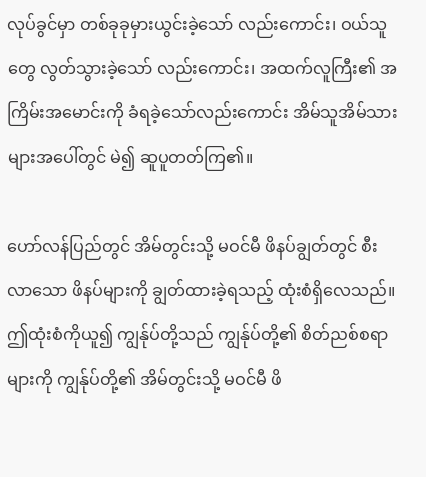လုပ်ခွင်မှာ တစ်ခုခုမှားယွင်းခဲ့သော် လည်းကောင်း၊ ဝယ်သူတွေ လွတ်သွားခဲ့သော် လည်းကောင်း၊ အထက်လူကြီး၏ အကြိမ်းအမောင်းကို ခံရခဲ့သော်လည်းကောင်း အိမ်သူအိမ်သားများအပေါ်တွင် မဲ၍ ဆူပူတတ်ကြ၏။

ဟော်လန်ပြည်တွင် အိမ်တွင်းသို့ မဝင်မီ ဖိနပ်ချွတ်တွင် စီးလာသော ဖိနပ်များကို ချွတ်ထားခဲ့ရသည့် ထုံးစံရှိလေသည်။ ဤထုံးစံကိုယူ၍ ကျွန်ုပ်တို့သည် ကျွန်ုပ်တို့၏ စိတ်ညစ်စရာများကို ကျွန်ုပ်တို့၏ အိမ်တွင်းသို့ မဝင်မီ ဖိ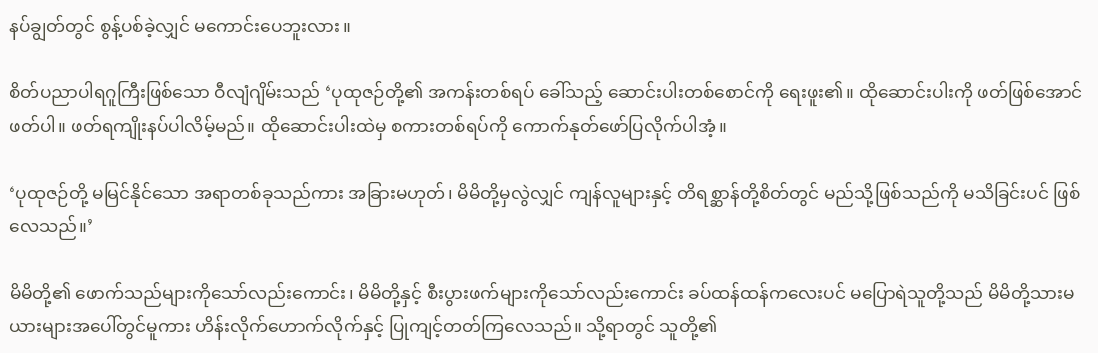နပ်ချွတ်တွင် စွန့်ပစ်ခဲ့လျှင် မကောင်းပေဘူးလား။

စိတ်ပညာပါရဂူကြီးဖြစ်သော ဝီလျံဂျိမ်းသည် ‘ပုထုဇဉ်တို့၏ အကန်းတစ်ရပ် ခေါ်သည့် ဆောင်းပါးတစ်စောင်ကို ရေးဖူး၏။ ထိုဆောင်းပါးကို ဖတ်ဖြစ်အောင် ဖတ်ပါ။ ဖတ်ရကျိုးနပ်ပါလိမ့်မည်။ ထိုဆောင်းပါးထဲမှ စကားတစ်ရပ်ကို ကောက်နုတ်ဖော်ပြလိုက်ပါအံ့။

‘ပုထုဇဉ်တို့ မမြင်နိုင်သော အရာတစ်ခုသည်ကား အခြားမဟုတ်၊ မိမိတို့မှလွဲလျှင် ကျန်လူများနှင့် တိရစ္ဆာန်တို့စိတ်တွင် မည်သို့ဖြစ်သည်ကို မသိခြင်းပင် ဖြစ်လေသည်။’

မိမိတို့၏ ဖောက်သည်များကိုသော်လည်းကောင်း၊ မိမိတို့နှင့် စီးပွားဖက်များကိုသော်လည်းကောင်း ခပ်ထန်ထန်ကလေးပင် မပြောရဲသူတို့သည် မိမိတို့သားမယားများအပေါ်တွင်မူကား ဟိန်းလိုက်ဟောက်လိုက်နှင့် ပြုကျင့်တတ်ကြလေသည်။ သို့ရာတွင် သူတို့၏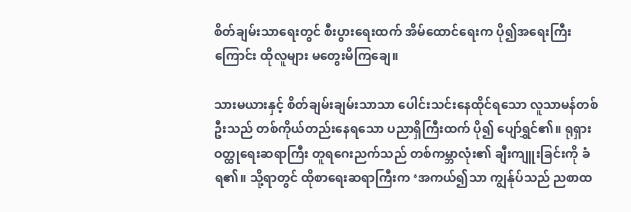စိတ်ချမ်းသာရေးတွင် စီးပွားရေးထက် အိမ်ထောင်ရေးက ပို၍အရေးကြီးကြောင်း ထိုလူများ မတွေးမိကြချေ။

သားမယားနှင့် စိတ်ချမ်းချမ်းသာသာ ပေါင်းသင်းနေထိုင်ရသော လူသာမန်တစ်ဦးသည် တစ်ကိုယ်တည်းနေရသော ပညာရှိကြီးထက် ပို၍ ပျော်ရွှင်၏။ ရုရှားဝတ္ထုရေးဆရာကြီး တူရဂေးညက်သည် တစ်ကမ္ဘာလုံး၏ ချီးကျူးခြင်းကို ခံရ၏။ သို့ရာတွင် ထိုစာရေးဆရာကြီးက ‘အကယ်၍သာ ကျွန်ုပ်သည် ညစာထ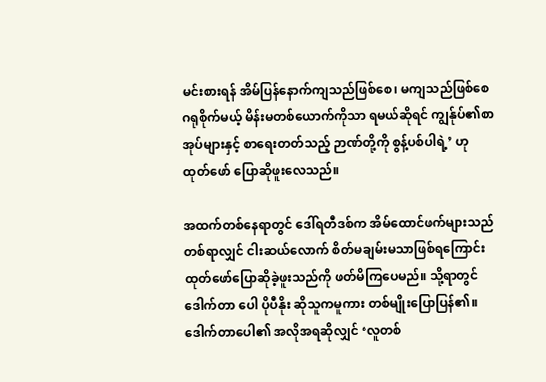မင်းစားရန် အိမ်ပြန်နောက်ကျသည်ဖြစ်စေ၊ မကျသည်ဖြစ်စေ ဂရုစိုက်မယ့် မိန်းမတစ်ယောက်ကိုသာ ရမယ်ဆိုရင် ကျွန်ုပ်၏စာအုပ်များနှင့် စာရေးတတ်သည့် ဉာဏ်တို့ကို စွန့်ပစ်ပါရဲ့’ ဟု ထုတ်ဖော် ပြောဆိုဖူးလေသည်။

အထက်တစ်နေရာတွင် ဒေါ်ရတီဒစ်က အိမ်ထောင်ဖက်များသည် တစ်ရာလျှင် ငါးဆယ်လောက် စိတ်မချမ်းမသာဖြစ်ရကြောင်း ထုတ်ဖော်ပြောဆိုခဲ့ဖူးသည်ကို ဖတ်မိကြပေမည်။ သို့ရာတွင် ဒေါက်တာ ပေါ ပိုပီနိုး ဆိုသူကမူကား တစ်မျိုးပြောပြန်၏။ ဒေါက်တာပေါ၏ အလိုအရဆိုလျှင် ‘လူတစ်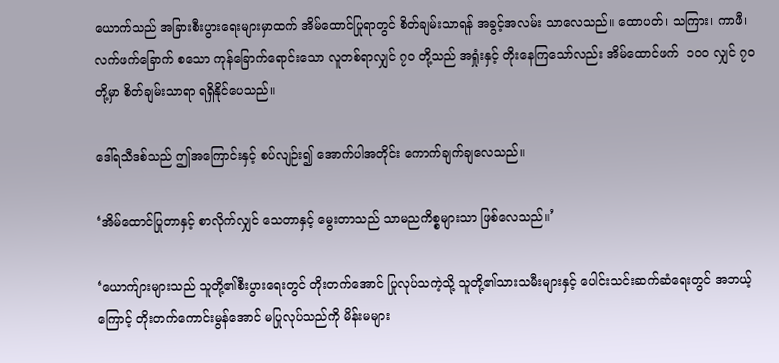ယောက်သည် အခြားစီးပွားရေးများမှာထက် အိမ်ထောင်ပြုရာတွင် စိတ်ချမ်းသာရန် အခွင့်အလမ်း သာလေသည်။ ထောပတ်၊ သကြား၊ ကာဖီ၊ လက်ဖက်ခြောက် စသော ကုန်ခြောက်ရောင်းသော လူတစ်ရာလျှင် ၇၀ တို့သည် အရှုံးနှင့် တိုးနေကြသော်လည်း အိမ်ထောင်ဖက်  ၁၀၀ လျှင် ၇၀ တို့မှာ စိတ်ချမ်းသာရာ ရရှိနိုင်ပေသည်။

ဒေါ်ရသီဒစ်သည် ဤအကြောင်းနှင့် စပ်လျဉ်း၍ အောက်ပါအတိုင်း ကောက်ချက်ချလေသည်။

‘အိမ်ထောင်ပြုတာနှင့် စာလိုက်လျှင် သေတာနှင့် မွေးတာသည် သာမညကိစ္စများသာ ဖြစ်လေသည်။’

‘ယောက်ျားများသည် သူတို့၏စီးပွားရေးတွင် တိုးတက်အောင် ပြုလုပ်သကဲ့သို့ သူတို့၏သားသမီးများနှင့် ပေါင်းသင်းဆက်ဆံရေးတွင် အဘယ့်ကြောင့် တိုးတက်ကောင်းမွန်အောင် မပြုလုပ်သည်ကို မိန်းမများ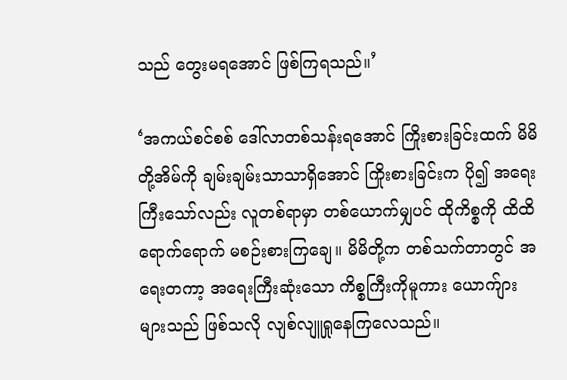သည် တွေးမရအောင် ဖြစ်ကြရသည်။’

‘အကယ်စင်စစ် ဒေါ်လာတစ်သန်းရအောင် ကြိုးစားခြင်းထက် မိမိတို့အိမ်ကို ချမ်းချမ်းသာသာရှိအောင် ကြိုးစားခြင်းက ပို၍ အရေးကြီးသော်လည်း လူတစ်ရာမှာ တစ်ယောက်မျှပင် ထိုကိစ္စကို ထိထိရောက်ရောက် မစဉ်းစားကြချေ။ မိမိတို့က တစ်သက်တာတွင် အရေးတကာ့ အရေးကြီးဆုံးသော ကိစ္စကြီးကိုမူကား ယောက်ျားများသည် ဖြစ်သလို လျစ်လျူရှုနေကြလေသည်။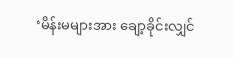‘မိန်းမများအား ချော့ခိုင်းလျှင်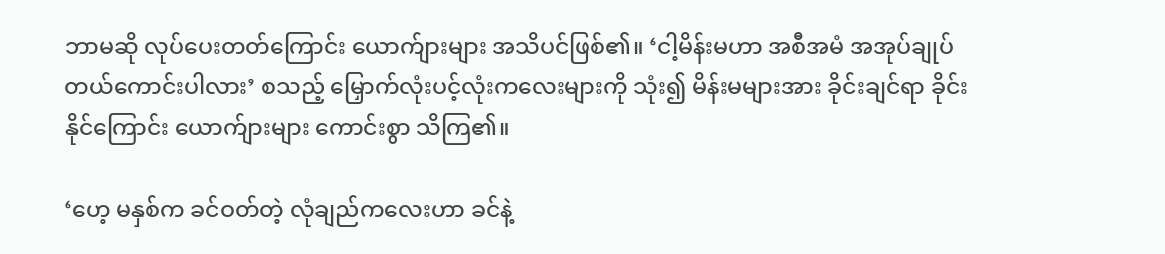ဘာမဆို လုပ်ပေးတတ်ကြောင်း ယောက်ျားများ အသိပင်ဖြစ်၏။ ‘ငါ့မိန်းမဟာ အစီအမံ အအုပ်ချုပ် တယ်ကောင်းပါလား’ စသည့် မြှောက်လုံးပင့်လုံးကလေးများကို သုံး၍ မိန်းမများအား ခိုင်းချင်ရာ ခိုင်းနိုင်ကြောင်း ယောက်ျားများ ကောင်းစွာ သိကြ၏။

‘ဟေ့ မနှစ်က ခင်ဝတ်တဲ့ လုံချည်ကလေးဟာ ခင်နဲ့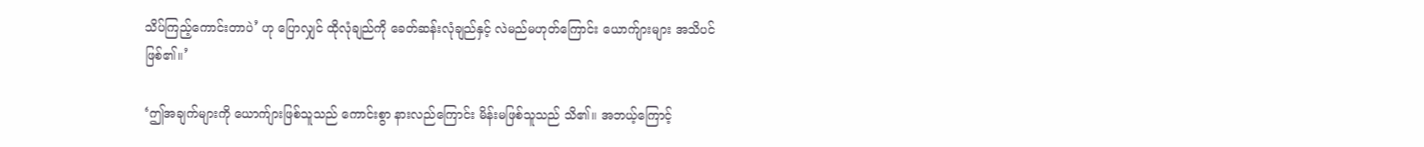သိပ်ကြည့်ကောင်းတာပဲ’ ဟု ပြောလျှင် ထိုလုံချည်ကို ခေတ်ဆန်းလုံချည်နှင့် လဲမည်မဟုတ်ကြောင်း ယောက်ျားများ အသိပင် ဖြစ်၏။’

‘ဤအချက်များကို ယောက်ျားဖြစ်သူသည် ကောင်းစွာ နားလည်ကြောင်း မိန်းမဖြစ်သူသည် သိ၏။ အဘယ့်ကြောင့်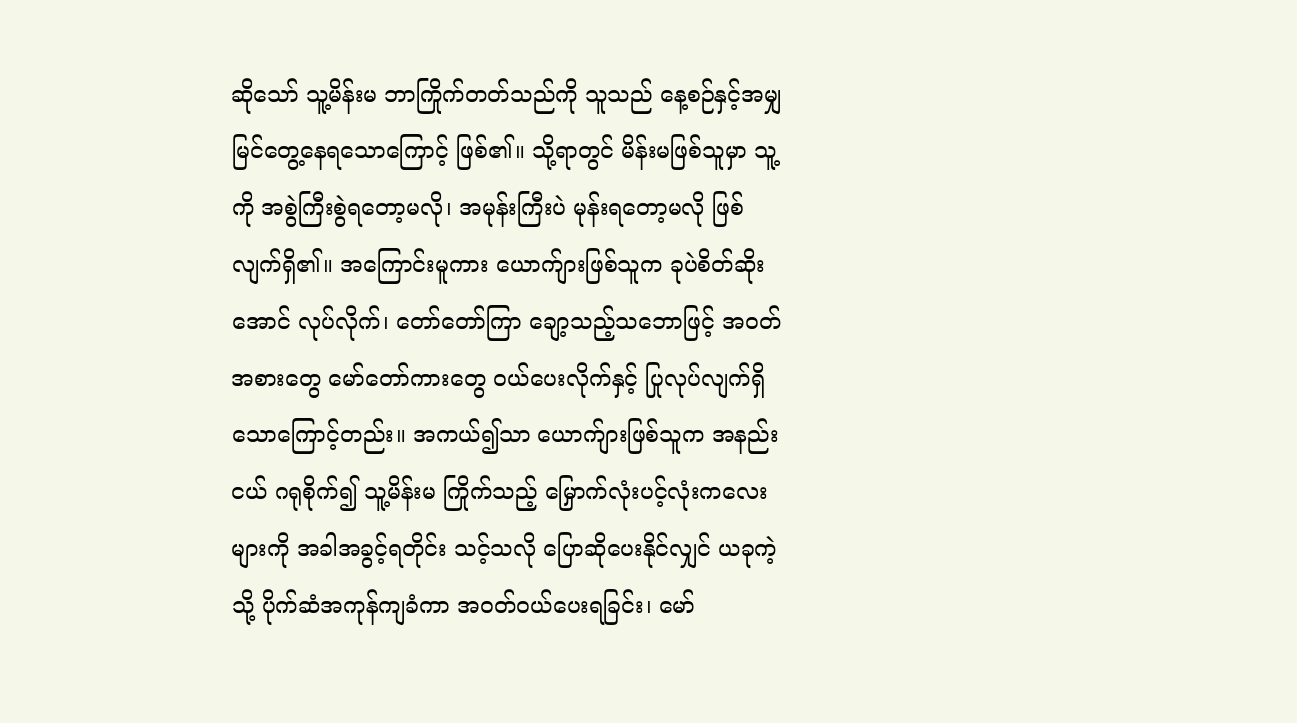ဆိုသော် သူ့မိန်းမ ဘာကြိုက်တတ်သည်ကို သူသည် နေ့စဉ်နှင့်အမျှ မြင်တွေ့နေရသောကြောင့် ဖြစ်၏။ သို့ရာတွင် မိန်းမဖြစ်သူမှာ သူ့ကို အစွဲကြီးစွဲရတော့မလို၊ အမုန်းကြီးပဲ မုန်းရတော့မလို ဖြစ်လျက်ရှိ၏။ အကြောင်းမူကား ယောက်ျားဖြစ်သူက ခုပဲစိတ်ဆိုးအောင် လုပ်လိုက်၊ တော်တော်ကြာ ချော့သည့်သဘောဖြင့် အဝတ်အစားတွေ မော်တော်ကားတွေ ဝယ်ပေးလိုက်နှင့် ပြုလုပ်လျက်ရှိသောကြောင့်တည်း။ အကယ်၍သာ ယောက်ျားဖြစ်သူက အနည်းငယ် ဂရုစိုက်၍ သူ့မိန်းမ ကြိုက်သည့် မြှောက်လုံးပင့်လုံးကလေးများကို အခါအခွင့်ရတိုင်း သင့်သလို ပြောဆိုပေးနိုင်လျှင် ယခုကဲ့သို့ ပိုက်ဆံအကုန်ကျခံကာ အဝတ်ဝယ်ပေးရခြင်း၊ မော်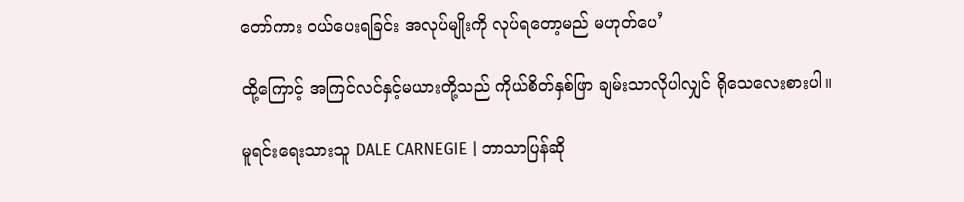တော်ကား ဝယ်ပေးရခြင်း အလုပ်မျိုးကို လုပ်ရတော့မည် မဟုတ်ပေ’

ထို့ကြောင့် အကြင်လင်နှင့်မယားတို့သည် ကိုယ်စိတ်နှစ်ဖြာ ချမ်းသာလိုပါလျှင် ရိုသေလေးစားပါ။

မူရင်းရေးသားသူ DALE CARNEGIE | ဘာသာပြန်ဆို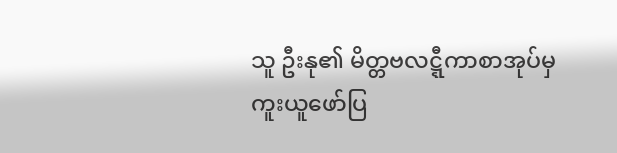သူ ဦးနု၏ မိတ္တဗလဋ္ဋီကာစာအုပ်မှ ကူးယူဖော်ပြ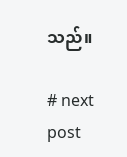သည်။

# next post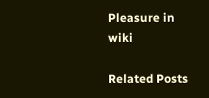Pleasure in wiki

Related Posts